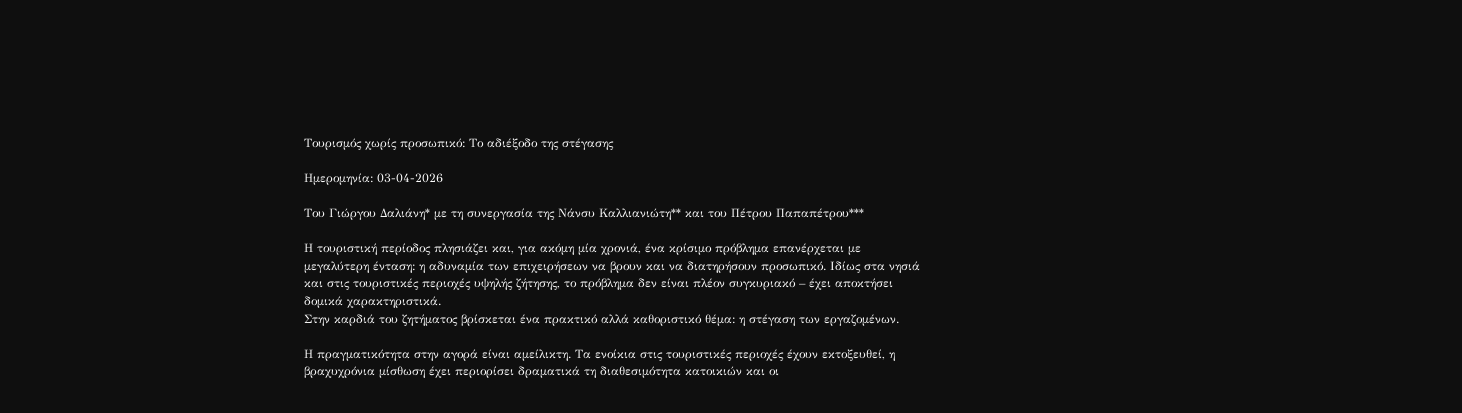Τουρισμός χωρίς προσωπικό: Το αδιέξοδο της στέγασης

Ημερομηνία: 03-04-2026

Του Γιώργου Δαλιάνη* με τη συνεργασία της Νάνσυ Καλλιανιώτη** και του Πέτρου Παπαπέτρου***

Η τουριστική περίοδος πλησιάζει και, για ακόμη μία χρονιά, ένα κρίσιμο πρόβλημα επανέρχεται με μεγαλύτερη ένταση: η αδυναμία των επιχειρήσεων να βρουν και να διατηρήσουν προσωπικό. Ιδίως στα νησιά και στις τουριστικές περιοχές υψηλής ζήτησης, το πρόβλημα δεν είναι πλέον συγκυριακό – έχει αποκτήσει δομικά χαρακτηριστικά.
Στην καρδιά του ζητήματος βρίσκεται ένα πρακτικό αλλά καθοριστικό θέμα: η στέγαση των εργαζομένων.

Η πραγματικότητα στην αγορά είναι αμείλικτη. Τα ενοίκια στις τουριστικές περιοχές έχουν εκτοξευθεί, η βραχυχρόνια μίσθωση έχει περιορίσει δραματικά τη διαθεσιμότητα κατοικιών και οι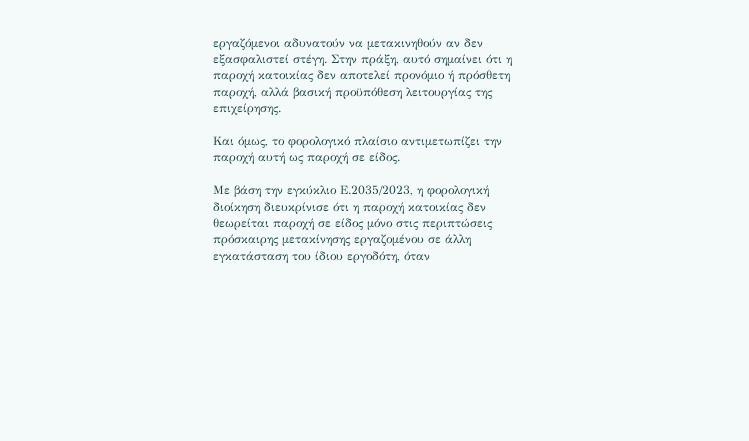εργαζόμενοι αδυνατούν να μετακινηθούν αν δεν εξασφαλιστεί στέγη. Στην πράξη, αυτό σημαίνει ότι η παροχή κατοικίας δεν αποτελεί προνόμιο ή πρόσθετη παροχή, αλλά βασική προϋπόθεση λειτουργίας της επιχείρησης.

Και όμως, το φορολογικό πλαίσιο αντιμετωπίζει την παροχή αυτή ως παροχή σε είδος.

Με βάση την εγκύκλιο Ε.2035/2023, η φορολογική διοίκηση διευκρίνισε ότι η παροχή κατοικίας δεν θεωρείται παροχή σε είδος μόνο στις περιπτώσεις πρόσκαιρης μετακίνησης εργαζομένου σε άλλη εγκατάσταση του ίδιου εργοδότη, όταν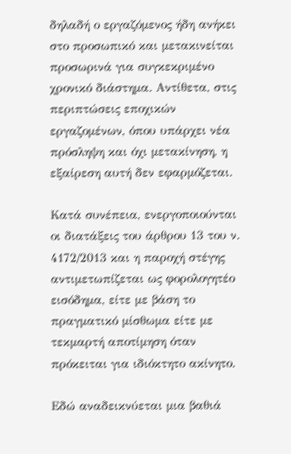δηλαδή ο εργαζόμενος ήδη ανήκει στο προσωπικό και μετακινείται προσωρινά για συγκεκριμένο χρονικό διάστημα. Αντίθετα, στις περιπτώσεις εποχικών εργαζομένων, όπου υπάρχει νέα πρόσληψη και όχι μετακίνηση, η εξαίρεση αυτή δεν εφαρμόζεται.

Κατά συνέπεια, ενεργοποιούνται οι διατάξεις του άρθρου 13 του ν. 4172/2013 και η παροχή στέγης αντιμετωπίζεται ως φορολογητέο εισόδημα, είτε με βάση το πραγματικό μίσθωμα είτε με τεκμαρτή αποτίμηση όταν πρόκειται για ιδιόκτητο ακίνητο.

Εδώ αναδεικνύεται μια βαθιά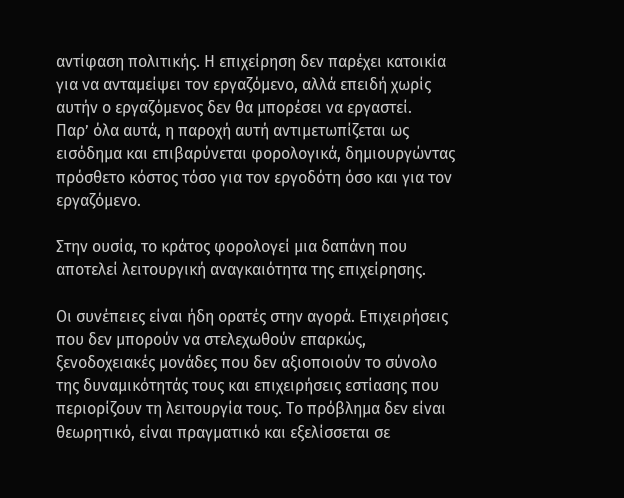αντίφαση πολιτικής. Η επιχείρηση δεν παρέχει κατοικία για να ανταμείψει τον εργαζόμενο, αλλά επειδή χωρίς αυτήν ο εργαζόμενος δεν θα μπορέσει να εργαστεί.
Παρ’ όλα αυτά, η παροχή αυτή αντιμετωπίζεται ως εισόδημα και επιβαρύνεται φορολογικά, δημιουργώντας πρόσθετο κόστος τόσο για τον εργοδότη όσο και για τον εργαζόμενο.

Στην ουσία, το κράτος φορολογεί μια δαπάνη που αποτελεί λειτουργική αναγκαιότητα της επιχείρησης.

Οι συνέπειες είναι ήδη ορατές στην αγορά. Επιχειρήσεις που δεν μπορούν να στελεχωθούν επαρκώς, ξενοδοχειακές μονάδες που δεν αξιοποιούν το σύνολο της δυναμικότητάς τους και επιχειρήσεις εστίασης που περιορίζουν τη λειτουργία τους. Το πρόβλημα δεν είναι θεωρητικό, είναι πραγματικό και εξελίσσεται σε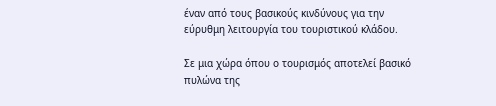έναν από τους βασικούς κινδύνους για την εύρυθμη λειτουργία του τουριστικού κλάδου.

Σε μια χώρα όπου ο τουρισμός αποτελεί βασικό πυλώνα της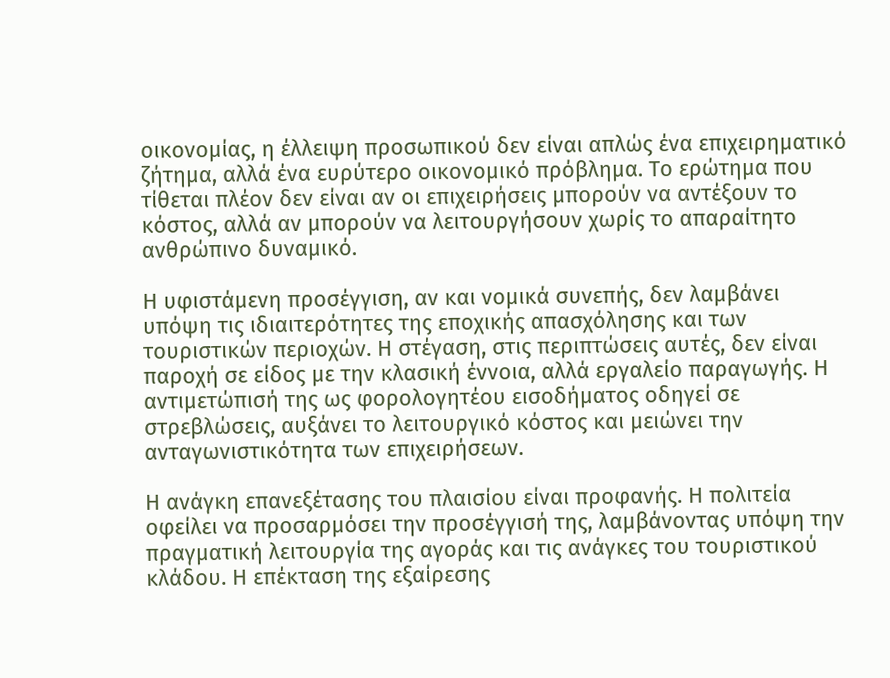οικονομίας, η έλλειψη προσωπικού δεν είναι απλώς ένα επιχειρηματικό ζήτημα, αλλά ένα ευρύτερο οικονομικό πρόβλημα. Το ερώτημα που τίθεται πλέον δεν είναι αν οι επιχειρήσεις μπορούν να αντέξουν το κόστος, αλλά αν μπορούν να λειτουργήσουν χωρίς το απαραίτητο ανθρώπινο δυναμικό.

Η υφιστάμενη προσέγγιση, αν και νομικά συνεπής, δεν λαμβάνει υπόψη τις ιδιαιτερότητες της εποχικής απασχόλησης και των τουριστικών περιοχών. Η στέγαση, στις περιπτώσεις αυτές, δεν είναι παροχή σε είδος με την κλασική έννοια, αλλά εργαλείο παραγωγής. Η αντιμετώπισή της ως φορολογητέου εισοδήματος οδηγεί σε στρεβλώσεις, αυξάνει το λειτουργικό κόστος και μειώνει την ανταγωνιστικότητα των επιχειρήσεων.

Η ανάγκη επανεξέτασης του πλαισίου είναι προφανής. Η πολιτεία οφείλει να προσαρμόσει την προσέγγισή της, λαμβάνοντας υπόψη την πραγματική λειτουργία της αγοράς και τις ανάγκες του τουριστικού κλάδου. Η επέκταση της εξαίρεσης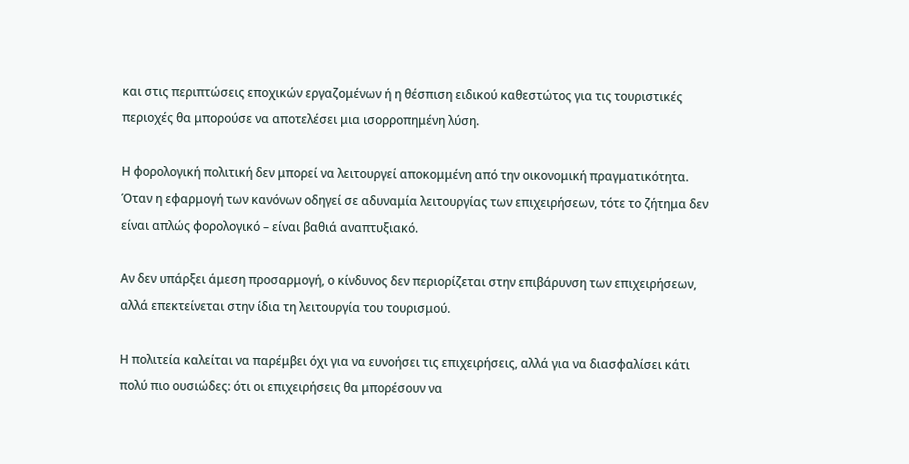και στις περιπτώσεις εποχικών εργαζομένων ή η θέσπιση ειδικού καθεστώτος για τις τουριστικές περιοχές θα μπορούσε να αποτελέσει μια ισορροπημένη λύση.

Η φορολογική πολιτική δεν μπορεί να λειτουργεί αποκομμένη από την οικονομική πραγματικότητα. Όταν η εφαρμογή των κανόνων οδηγεί σε αδυναμία λειτουργίας των επιχειρήσεων, τότε το ζήτημα δεν είναι απλώς φορολογικό – είναι βαθιά αναπτυξιακό.

Αν δεν υπάρξει άμεση προσαρμογή, ο κίνδυνος δεν περιορίζεται στην επιβάρυνση των επιχειρήσεων, αλλά επεκτείνεται στην ίδια τη λειτουργία του τουρισμού.

Η πολιτεία καλείται να παρέμβει όχι για να ευνοήσει τις επιχειρήσεις, αλλά για να διασφαλίσει κάτι πολύ πιο ουσιώδες: ότι οι επιχειρήσεις θα μπορέσουν να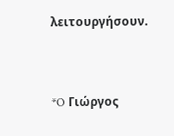λειτουργήσουν.


*O Γιώργος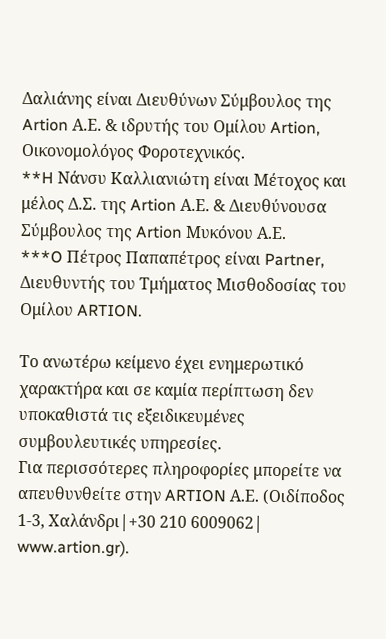Δαλιάνης είναι Διευθύνων Σύμβουλος της Artion Α.Ε. & ιδρυτής του Ομίλου Artion, Οικονομολόγος Φοροτεχνικός.
**H Νάνσυ Καλλιανιώτη είναι Μέτοχος και μέλος Δ.Σ. της Artion Α.Ε. & Διευθύνουσα Σύμβουλος της Artion Μυκόνου Α.Ε.
***O Πέτρος Παπαπέτρος είναι Partner, Διευθυντής του Τμήματος Μισθοδοσίας του Ομίλου ARTION.

Το ανωτέρω κείμενο έχει ενημερωτικό χαρακτήρα και σε καμία περίπτωση δεν υποκαθιστά τις εξειδικευμένες συμβουλευτικές υπηρεσίες.
Για περισσότερες πληροφορίες μπορείτε να απευθυνθείτε στην ARTION Α.Ε. (Οιδίποδος 1-3, Χαλάνδρι|+30 210 6009062| www.artion.gr).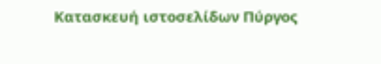Κατασκευή ιστοσελίδων Πύργος